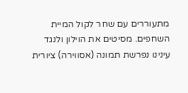מתעוררים עם שחר לקול המיית השחפים. מסיטים את הוילון ולנגד עינינו נפרשת תמונה (אסווירה) ציורית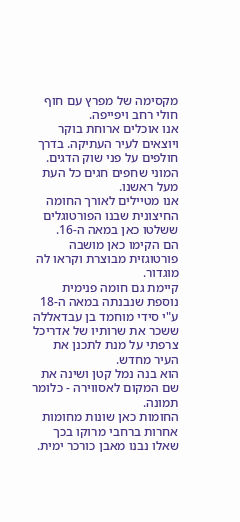מקסימה של מפרץ עם חוף חולי רחב ויפייפה.
אנו אוכלים ארוחת בוקר ויוצאים לעיר העתיקה. בדרך חולפים על פני שוק הדגים. המוני שחפים חגים כל העת מעל ראשנו.
אנו מטיילים לאורך החומה החיצונית שבנו הפורטוגלים ששלטו כאן במאה ה-16.
הם הקימו כאן מושבה פורטוגזית מבוצרת וקראו לה מוגדור.
קיימת גם חומה פנימית נוספת שנבנתה במאה ה-18 ע"י סידי מוחמד בן עבדאללה ששכר את שרותיו של אדריכל צרפתי על מנת לתכנן את העיר מחדש.
הוא בנה נמל קטן ושינה את שם המקום לאסווירה - כלומר תמונה.
החומות כאן שונות מחומות אחרות ברחבי מרוקו בכך שאלו נבנו מאבן כורכר ימית.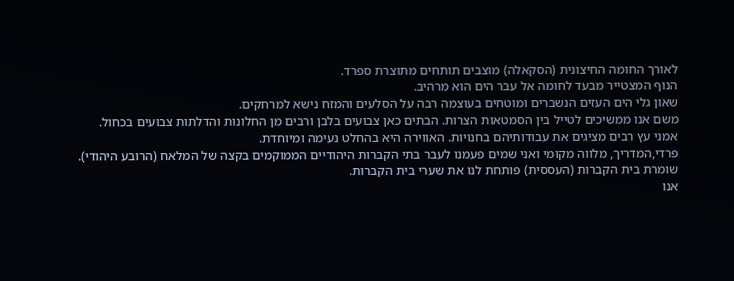לאורך החומה החיצונית (הסקאלה) מוצבים תותחים מתוצרת ספרד.
הנוף המצטייר מבעד לחומה אל עבר הים הוא מרהיב.
שאון גלי הים העזים הנשברים ומוטחים בעוצמה רבה על הסלעים והמזח נישא למרחקים.
משם אנו ממשיכים לטייל בין הסמטאות הצרות. הבתים כאן צבועים בלבן ורבים מן החלונות והדלתות צבועים בכחול.
אמני עץ רבים מציגים את עבודותיהם בחנויות. האווירה היא בהחלט נעימה ומיוחדת.
פרדי,המדריך, מלווה מקומי ואני שמים פעמנו לעבר בתי הקברות היהודיים הממוקמים בקצה של המלאח (הרובע היהודי).
שומרת בית הקברות (העססית) פותחת לנו את שערי בית הקברות.
אנו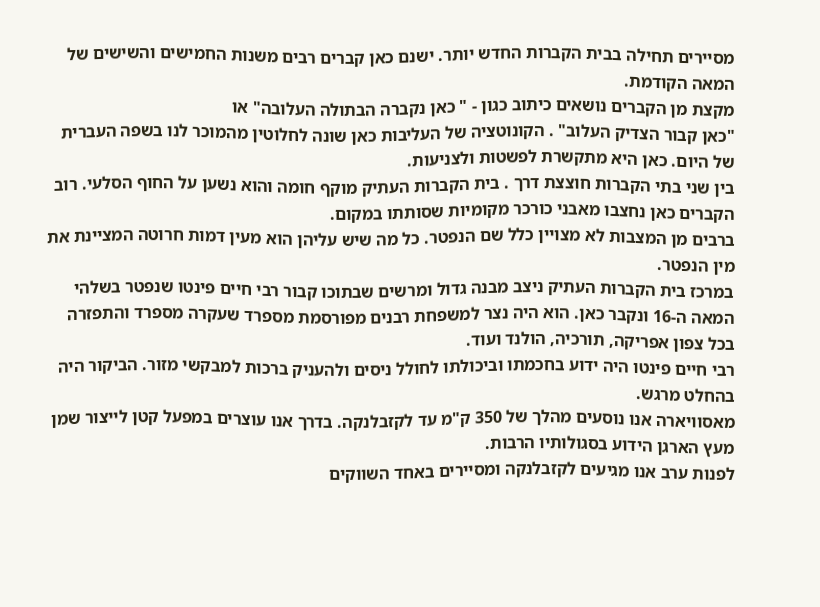מסיירים תחילה בבית הקברות החדש יותר. ישנם כאן קברים רבים משנות החמישים והשישים של המאה הקודמת.
מקצת מן הקברים נושאים כיתוב כגון - " כאן נקברה הבתולה העלובה" או
"כאן קבור הצדיק העלוב" . הקונוטציה של העליבות כאן שונה לחלוטין מהמוכר לנו בשפה העברית של היום. כאן היא מתקשרת לפשטות ולצניעות.
בין שני בתי הקברות חוצצת דרך . בית הקברות העתיק מוקף חומה והוא נשען על החוף הסלעי. רוב הקברים כאן נחצבו מאבני כורכר מקומיות שסותתו במקום.
ברבים מן המצבות לא מצויין כלל שם הנפטר. כל מה שיש עליהן הוא מעין דמות חרוטה המציינת את מין הנפטר.
במרכז בית הקברות העתיק ניצב מבנה גדול ומרשים שבתוכו קבור רבי חיים פינטו שנפטר בשלהי המאה ה-16 ונקבר כאן. הוא היה נצר למשפחת רבנים מפורסמת מספרד שעקרה מספרד והתפזרה בכל צפון אפריקה, תורכיה, הולנד ועוד.
רבי חיים פינטו היה ידוע בחכמתו וביכולתו לחולל ניסים ולהעניק ברכות למבקשי מזור. הביקור היה בהחלט מרגש.
מאסוויארה אנו נוסעים מהלך של 350 ק"מ עד לקזבלנקה. בדרך אנו עוצרים במפעל קטן לייצור שמן מעץ הארגן הידוע בסגולותיו הרבות.
לפנות ערב אנו מגיעים לקזבלנקה ומסיירים באחד השווקים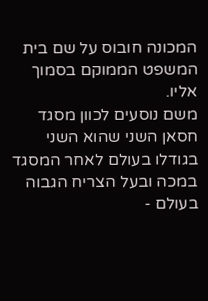המכונה חובוס על שם בית המשפט הממוקם בסמוך אליו.
משם נוסעים לכוון מסגד חסאן השני שהוא השני בגודלו בעולם לאחר המסגד במכה ובעל הצריח הגבוה בעולם -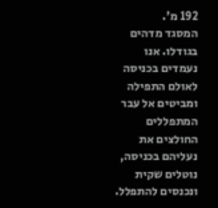192 מ'.
המסגד מדהים בגודלו. אנו נעמדים בכניסה לאולם התפילה ומביטים אל עבר המתפללים החולצים את נעליהם בכניסה, נוטלים שקית ונכנסים להתפלל.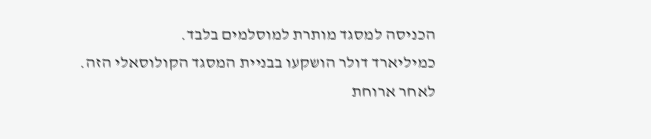הכניסה למסגד מותרת למוסלמים בלבד.
כמיליארד דולר הושקעו בבניית המסגד הקולוסאלי הזה.
לאחר ארוחת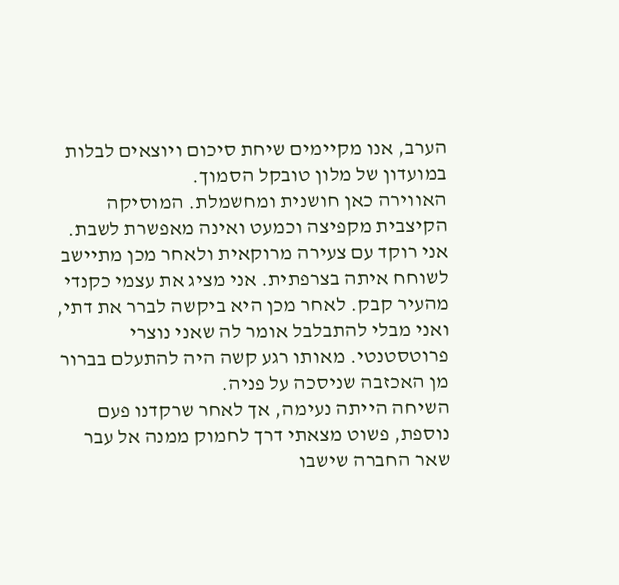הערב, אנו מקיימים שיחת סיכום ויוצאים לבלות במועדון של מלון טובקל הסמוך.
האווירה כאן חושנית ומחשמלת. המוסיקה הקיצבית מקפיצה וכמעט ואינה מאפשרת לשבת.
אני רוקד עם צעירה מרוקאית ולאחר מכן מתיישב לשוחח איתה בצרפתית. אני מציג את עצמי כקנדי מהעיר קבק. לאחר מכן היא ביקשה לברר את דתי, ואני מבלי להתבלבל אומר לה שאני נוצרי פרוטסטנטי. מאותו רגע קשה היה להתעלם בברור מן האכזבה שניסכה על פניה.
השיחה הייתה נעימה, אך לאחר שרקדנו פעם נוספת, פשוט מצאתי דרך לחמוק ממנה אל עבר שאר החברה שישבו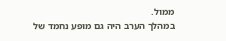ממול.
במהלך הערב היה גם מופע נחמד של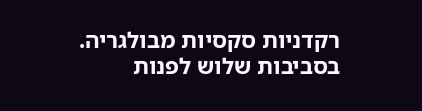רקדניות סקסיות מבולגריה.
בסביבות שלוש לפנות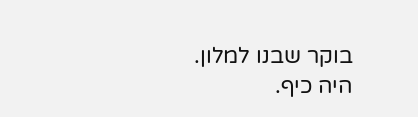בוקר שבנו למלון.
היה כיף.